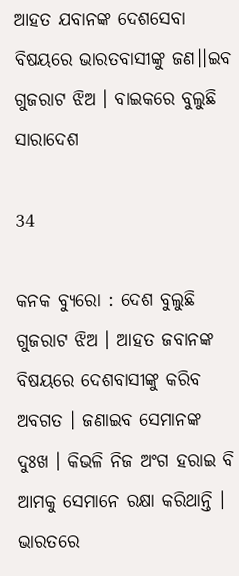ଆହତ ଯବାନଙ୍କ ଦେଶସେବା ବିଷୟରେ ଭାରତବାସୀଙ୍କୁ ଜଣ।।ଇବ ଗୁଜରାଟ ଝିଅ । ବାଇକରେ ବୁଲୁଛି ସାରାଦେଶ

34

କନକ ବ୍ୟୁରୋ : ଦେଶ ବୁଲୁଛି ଗୁଜରାଟ ଝିଅ । ଆହତ ଜବାନଙ୍କ ବିଷୟରେ ଦେଶବାସୀଙ୍କୁ କରିବ ଅବଗତ । ଜଣାଇବ ସେମାନଙ୍କ ଦୁଃଖ । କିଭଳି ନିଜ ଅଂଗ ହରାଇ ବି ଆମକୁ ସେମାନେ ରକ୍ଷା କରିଥାନ୍ତି । ଭାରତରେ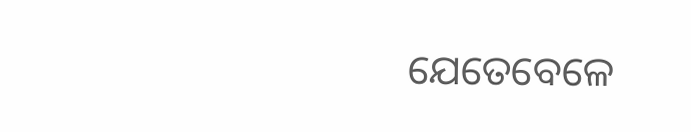ଯେତେବେଳେ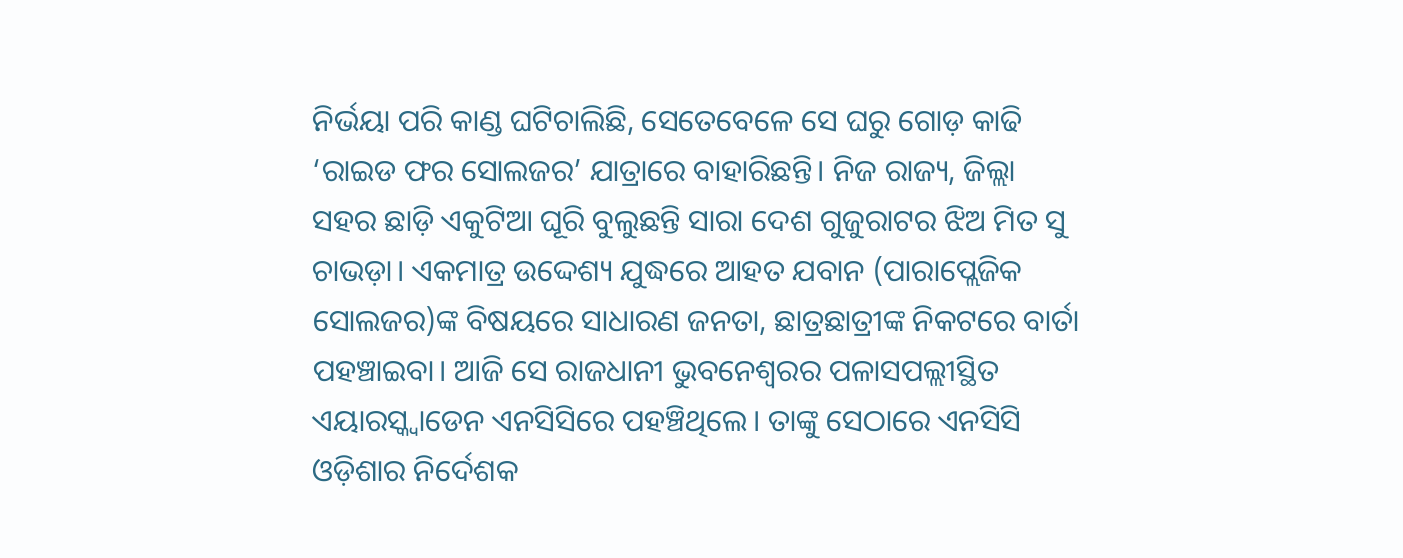ନିର୍ଭୟା ପରି କାଣ୍ଡ ଘଟିଚାଲିଛି, ସେତେବେଳେ ସେ ଘରୁ ଗୋଡ଼ କାଢି ‘ରାଇଡ ଫର ସୋଲଜର’ ଯାତ୍ରାରେ ବାହାରିଛନ୍ତି। ନିଜ ରାଜ୍ୟ, ଜିଲ୍ଲା ସହର ଛାଡ଼ି ଏକୁଟିଆ ଘୂରି ବୁଲୁଛନ୍ତି ସାରା ଦେଶ ଗୁଜୁରାଟର ଝିଅ ମିତ ସୁ ଚାଭଡ଼ା। ଏକମାତ୍ର ଉଦ୍ଦେଶ୍ୟ ଯୁଦ୍ଧରେ ଆହତ ଯବାନ (ପାରାପ୍ଲେଜିକ ସୋଲଜର)ଙ୍କ ବିଷୟରେ ସାଧାରଣ ଜନତା, ଛାତ୍ରଛାତ୍ରୀଙ୍କ ନିକଟରେ ବାର୍ତା ପହଞ୍ଚାଇବା। ଆଜି ସେ ରାଜଧାନୀ ଭୁବନେଶ୍ୱରର ପଳାସପଲ୍ଲୀସ୍ଥିତ ଏୟାରସ୍କ୍ଵାଡେନ ଏନସିସିରେ ପହଞ୍ଚିଥିଲେ। ତାଙ୍କୁ ସେଠାରେ ଏନସିସି ଓଡ଼ିଶାର ନିର୍ଦେଶକ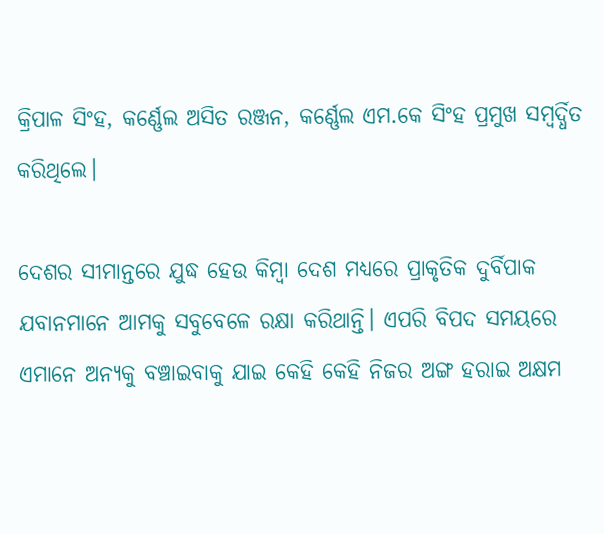କ୍ରିପାଳ ସିଂହ, କର୍ଣ୍ଣେଲ ଅସିତ ରଞ୍ଜନ, କର୍ଣ୍ଣେଲ ଏମ.କେ ସିଂହ ପ୍ରମୁଖ ସମ୍ବର୍ଦ୍ଧିତ କରିଥିଲେ।

ଦେଶର ସୀମାନ୍ତରେ ଯୁଦ୍ଧ ହେଉ କିମ୍ବା ଦେଶ ମଧ୍ୟରେ ପ୍ରାକୃତିକ ଦୁର୍ବିପାକ ଯବାନମାନେ ଆମକୁ ସବୁବେଳେ ରକ୍ଷା କରିଥାନ୍ତି। ଏପରି ବିପଦ ସମୟରେ ଏମାନେ ଅନ୍ୟକୁ ବଞ୍ଚାଇବାକୁ ଯାଇ କେହି କେହି ନିଜର ଅଙ୍ଗ ହରାଇ ଅକ୍ଷମ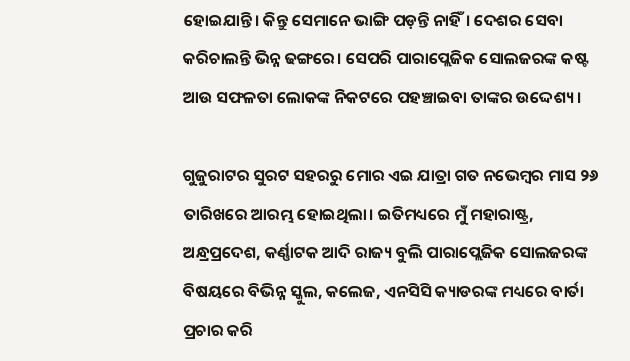ହୋଇଯାନ୍ତି। କିନ୍ତୁ ସେମାନେ ଭାଙ୍ଗି ପଡ଼ନ୍ତି ନାହିଁ। ଦେଶର ସେବା କରିଚାଲନ୍ତି ଭିନ୍ନ ଢଙ୍ଗରେ। ସେପରି ପାରାପ୍ଲେଜିକ ସୋଲଜରଙ୍କ କଷ୍ଟ ଆଉ ସଫଳତା ଲୋକଙ୍କ ନିକଟରେ ପହଞ୍ଚାଇବା ତାଙ୍କର ଉଦ୍ଦେଶ୍ୟ ।

ଗୁଜୁରାଟର ସୁରଟ ସହରରୁ ମୋର ଏଇ ଯାତ୍ରା ଗତ ନଭେମ୍ବର ମାସ ୨୬ ତାରିଖରେ ଆରମ୍ଭ ହୋଇଥିଲା। ଇତିମଧ୍ୟରେ ମୁଁ ମହାରାଷ୍ଟ୍ର, ଅନ୍ଧ୍ରପ୍ରଦେଶ, କର୍ଣ୍ଣାଟକ ଆଦି ରାଜ୍ୟ ବୁଲି ପାରାପ୍ଲେଜିକ ସୋଲଜରଙ୍କ ବିଷୟରେ ବିଭିନ୍ନ ସ୍କୁଲ, କଲେଜ, ଏନସିସି କ୍ୟାଡରଙ୍କ ମଧ୍ୟରେ ବାର୍ତା ପ୍ରଚାର କରି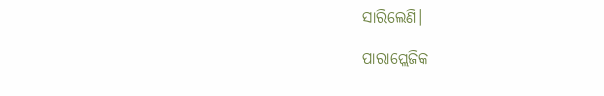ସାରିଲେଣି।

ପାରାପ୍ଲେଜିକ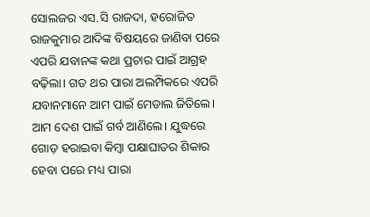ସୋଲଜର ଏସ.ସି ରାଜଦା, ହରୋଜିତ ରାଜକୁମାର ଆଦିଙ୍କ ବିଷୟରେ ଜାଣିବା ପରେ ଏପରି ଯବାନଙ୍କ କଥା ପ୍ରଚାର ପାଇଁ ଆଗ୍ରହ ବଢ଼ିଲା। ଗତ ଥର ପାରା ଅଲମ୍ପିକରେ ଏପରି ଯବାନମାନେ ଆମ ପାଇଁ ମେଡାଲ ଜିତିଲେ। ଆମ ଦେଶ ପାଇଁ ଗର୍ବ ଆଣିଲେ। ଯୁଦ୍ଧରେ ଗୋଡ଼ ହରାଇବା କିମ୍ବା ପକ୍ଷାଘାତର ଶିକାର ହେବା ପରେ ମଧ୍ୟ ପାରା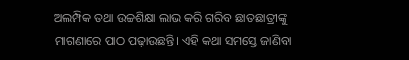ଅଲମ୍ପିକ ତଥା ଉଚ୍ଚଶିକ୍ଷା ଲାଭ କରି ଗରିବ ଛାତଛାତ୍ରୀଙ୍କୁ ମାଗଣାରେ ପାଠ ପଢ଼ାଉଛନ୍ତି। ଏହି କଥା ସମସ୍ତେ ଜାଣିବା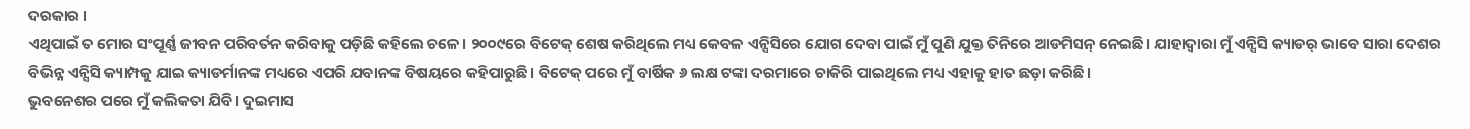ଦରକାର ।
ଏଥିପାଇଁ ତ ମୋର ସଂପୂର୍ଣ୍ଣ ଜୀବନ ପରିବର୍ତନ କରିବାକୁ ପଡ଼ିଛି କହିଲେ ଚଳେ। ୨୦୦୯ରେ ବିଟେକ୍ ଶେଷ କରିଥିଲେ ମଧ୍ୟ କେବଳ ଏନ୍ସିସିରେ ଯୋଗ ଦେବା ପାଇଁ ମୁଁ ପୁଣି ଯୁକ୍ତ ତିନିରେ ଆଡମିସନ୍ ନେଇଛି। ଯାହାଦ୍ୱାରା ମୁଁ ଏନ୍ସିସି କ୍ୟାଡର୍ ଭାବେ ସାରା ଦେଶର ବିଭିନ୍ନ ଏନ୍ସିସି କ୍ୟାମ୍ପକୁ ଯାଇ କ୍ୟାଡର୍ମାନଙ୍କ ମଧ୍ୟରେ ଏପରି ଯବାନଙ୍କ ବିଷୟରେ କହିପାରୁଛି। ବିଟେକ୍ ପରେ ମୁଁ ବାର୍ଷିକ ୬ ଲକ୍ଷ ଟଙ୍କା ଦରମାରେ ଚାକିରି ପାଇଥିଲେ ମଧ୍ୟ ଏହାକୁ ହାତ ଛଡ଼ା କରିଛି।
ଭୁବନେଶର ପରେ ମୁଁ କଲିକତା ଯିବି। ଦୁଇମାସ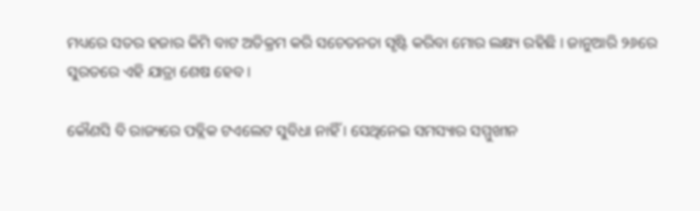ମଧ୍ୟରେ ସତର ହଜାର କିମି ବାଟ ଅତିକ୍ରମ କରି ସଚେତନତା ସୃଷ୍ଟି କରିବା ମୋର ଲକ୍ଷ୍ୟ ରହିଛି । ଜାନୁଆରି ୨୬ରେ ସୁରତରେ ଏହି ଯାତ୍ରା ଶେଷ ହେବ।

କୌଣସି ବି ରାଜ୍ୟରେ ପବ୍ଲିକ ଟଏଲେଟ ସୁବିଧା ନାହିଁ । ସେଥିନେଇ ସମସ୍ୟାର ସମ୍ମୁଖୀନ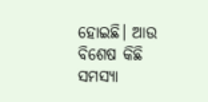ହୋଇଛି। ଆଉ ବିଶେଷ କିଛି ସମସ୍ୟା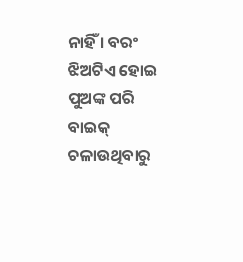ନାହିଁ । ବରଂ ଝିଅଟିଏ ହୋଇ ପୁଅଙ୍କ ପରି ବାଇକ୍ ଚଳାଉଥିବାରୁ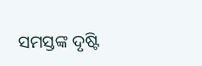ସମସ୍ତଙ୍କ ଦୃଷ୍ଟି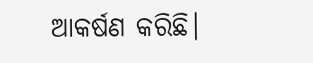ଆକର୍ଷଣ କରିଛି।